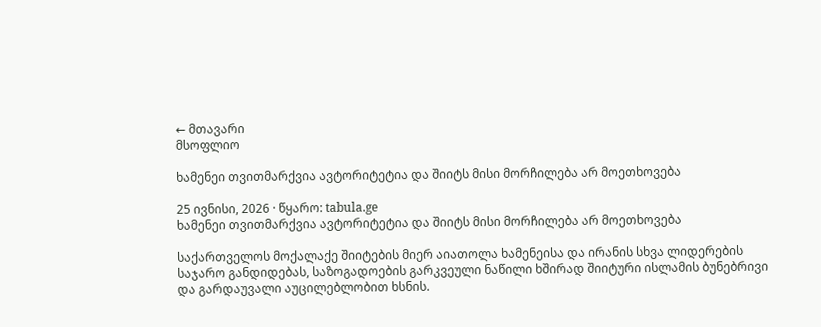← მთავარი
მსოფლიო

ხამენეი თვითმარქვია ავტორიტეტია და შიიტს მისი მორჩილება არ მოეთხოვება

25 ივნისი, 2026 · წყარო: tabula.ge
ხამენეი თვითმარქვია ავტორიტეტია და შიიტს მისი მორჩილება არ მოეთხოვება

საქართველოს მოქალაქე შიიტების მიერ აიათოლა ხამენეისა და ირანის სხვა ლიდერების საჯარო განდიდებას, საზოგადოების გარკვეული ნაწილი ხშირად შიიტური ისლამის ბუნებრივი და გარდაუვალი აუცილებლობით ხსნის.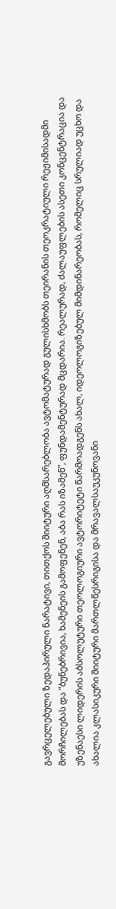გავრცელებული ზედაპირული ნარატივი, თითქოს შიიტური აღმსარებლობა ავტომატურად გულისხმობს თეირანის თეოკრატიული რეჟიმისადმი მორჩილებას და “ბუნებრივია, ხამენეის გამოფენენ, აბა რას იზამენ”, ფუნდამენტურად მცდარია. რეალურად, ძალაუფლების ასეთი კონცენტრაცია და უზენაესი ლიდერის აბსოლუტური თეოლოგიური ავტორიტეტი წარმოადგენს ახალ, იდეოლოგიზებულ მიმდინარეობას, რომელიც სრულიად უცხო და ახალია კლასიკური შიიტური მართლწესრიგისა და მრავალსაუკუნოვანი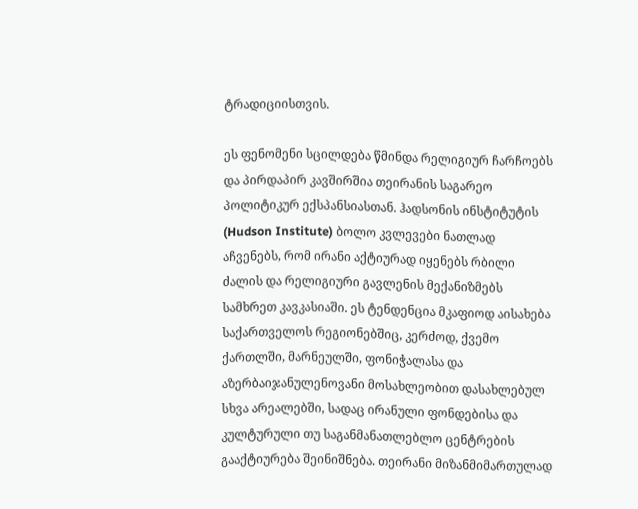ტრადიციისთვის.

ეს ფენომენი სცილდება წმინდა რელიგიურ ჩარჩოებს და პირდაპირ კავშირშია თეირანის საგარეო პოლიტიკურ ექსპანსიასთან. ჰადსონის ინსტიტუტის (Hudson Institute) ბოლო კვლევები ნათლად აჩვენებს, რომ ირანი აქტიურად იყენებს რბილი ძალის და რელიგიური გავლენის მექანიზმებს სამხრეთ კავკასიაში. ეს ტენდენცია მკაფიოდ აისახება საქართველოს რეგიონებშიც, კერძოდ, ქვემო ქართლში, მარნეულში, ფონიჭალასა და აზერბაიჯანულენოვანი მოსახლეობით დასახლებულ სხვა არეალებში, სადაც ირანული ფონდებისა და კულტურული თუ საგანმანათლებლო ცენტრების გააქტიურება შეინიშნება. თეირანი მიზანმიმართულად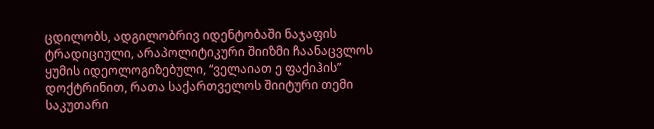ცდილობს, ადგილობრივ იდენტობაში ნაჯაფის ტრადიციული, არაპოლიტიკური შიიზმი ჩაანაცვლოს ყუმის იდეოლოგიზებული, “ველაიათ ე ფაქიჰის” დოქტრინით, რათა საქართველოს შიიტური თემი საკუთარი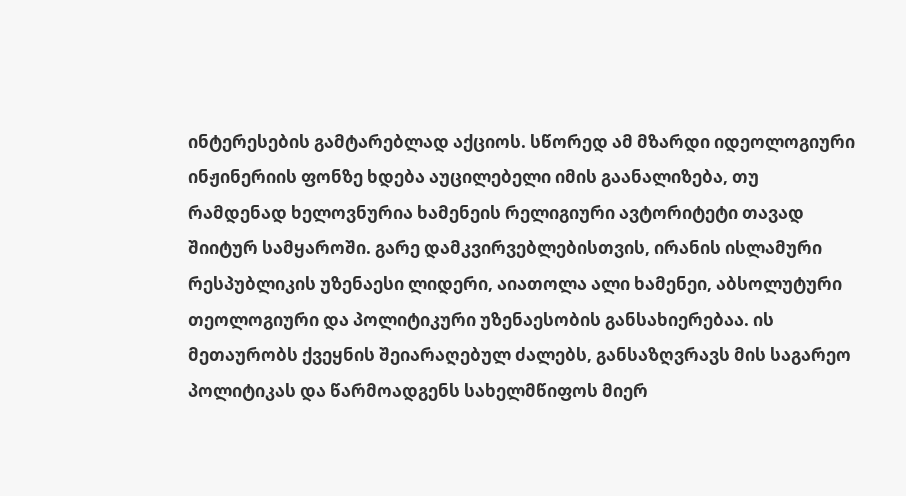ინტერესების გამტარებლად აქციოს. სწორედ ამ მზარდი იდეოლოგიური ინჟინერიის ფონზე ხდება აუცილებელი იმის გაანალიზება, თუ რამდენად ხელოვნურია ხამენეის რელიგიური ავტორიტეტი თავად შიიტურ სამყაროში. გარე დამკვირვებლებისთვის, ირანის ისლამური რესპუბლიკის უზენაესი ლიდერი, აიათოლა ალი ხამენეი, აბსოლუტური თეოლოგიური და პოლიტიკური უზენაესობის განსახიერებაა. ის მეთაურობს ქვეყნის შეიარაღებულ ძალებს, განსაზღვრავს მის საგარეო პოლიტიკას და წარმოადგენს სახელმწიფოს მიერ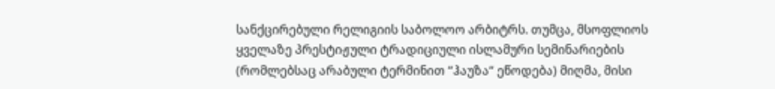სანქცირებული რელიგიის საბოლოო არბიტრს. თუმცა, მსოფლიოს ყველაზე პრესტიჟული ტრადიციული ისლამური სემინარიების (რომლებსაც არაბული ტერმინით “ჰაუზა“ ეწოდება) მიღმა, მისი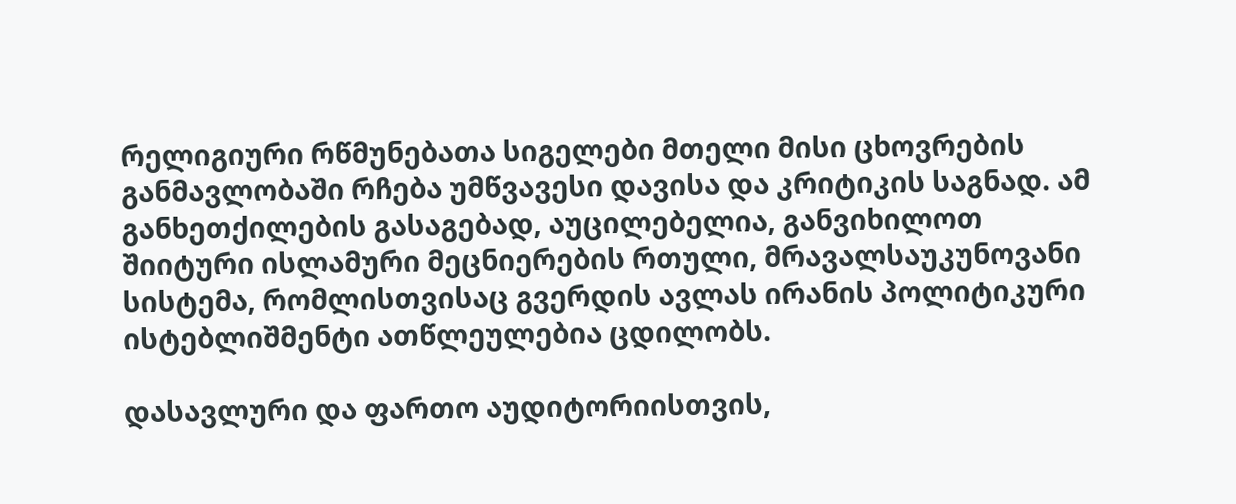რელიგიური რწმუნებათა სიგელები მთელი მისი ცხოვრების განმავლობაში რჩება უმწვავესი დავისა და კრიტიკის საგნად. ამ განხეთქილების გასაგებად, აუცილებელია, განვიხილოთ შიიტური ისლამური მეცნიერების რთული, მრავალსაუკუნოვანი სისტემა, რომლისთვისაც გვერდის ავლას ირანის პოლიტიკური ისტებლიშმენტი ათწლეულებია ცდილობს.

დასავლური და ფართო აუდიტორიისთვის,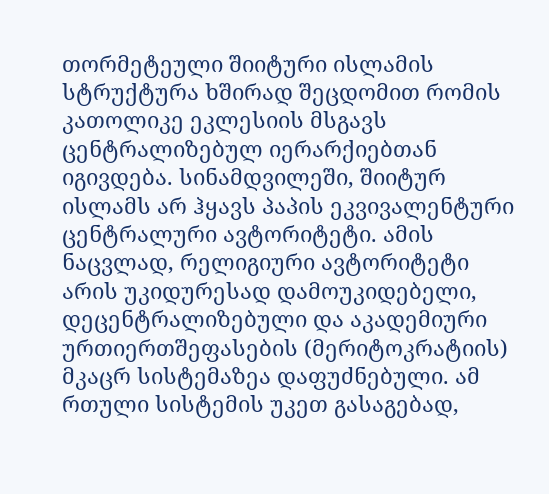თორმეტეული შიიტური ისლამის სტრუქტურა ხშირად შეცდომით რომის კათოლიკე ეკლესიის მსგავს ცენტრალიზებულ იერარქიებთან იგივდება. სინამდვილეში, შიიტურ ისლამს არ ჰყავს პაპის ეკვივალენტური ცენტრალური ავტორიტეტი. ამის ნაცვლად, რელიგიური ავტორიტეტი არის უკიდურესად დამოუკიდებელი, დეცენტრალიზებული და აკადემიური ურთიერთშეფასების (მერიტოკრატიის) მკაცრ სისტემაზეა დაფუძნებული. ამ რთული სისტემის უკეთ გასაგებად,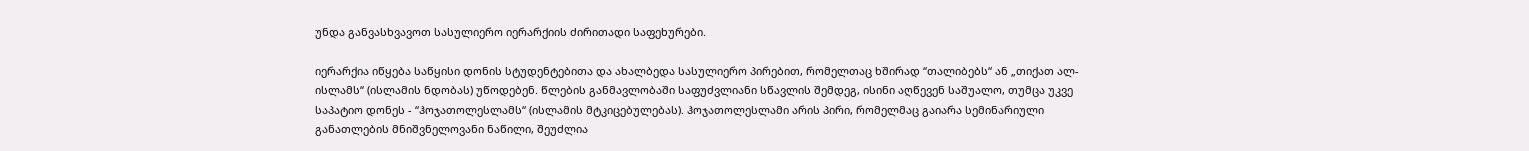უნდა განვასხვავოთ სასულიერო იერარქიის ძირითადი საფეხურები.

იერარქია იწყება საწყისი დონის სტუდენტებითა და ახალბედა სასულიერო პირებით, რომელთაც ხშირად “თალიბებს“ ან „თიქათ ალ-ისლამს“ (ისლამის ნდობას) უწოდებენ. წლების განმავლობაში საფუძვლიანი სწავლის შემდეგ, ისინი აღწევენ საშუალო, თუმცა უკვე საპატიო დონეს - “ჰოჯათოლესლამს“ (ისლამის მტკიცებულებას). ჰოჯათოლესლამი არის პირი, რომელმაც გაიარა სემინარიული განათლების მნიშვნელოვანი ნაწილი, შეუძლია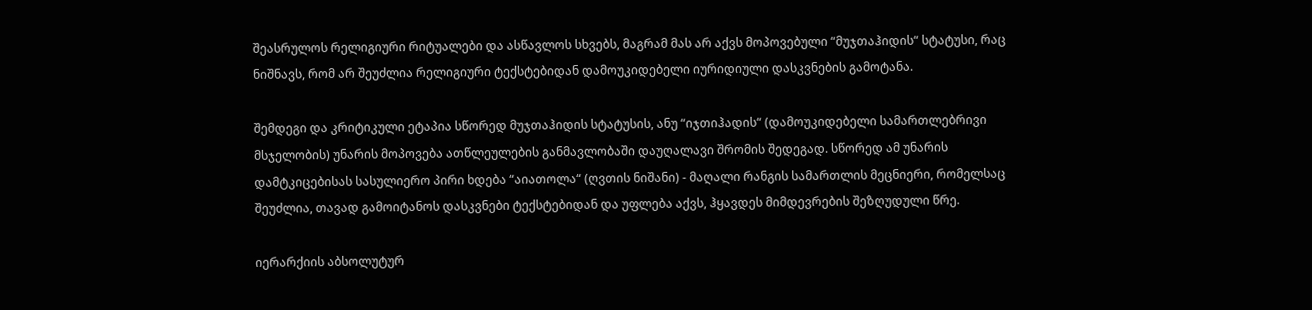შეასრულოს რელიგიური რიტუალები და ასწავლოს სხვებს, მაგრამ მას არ აქვს მოპოვებული “მუჯთაჰიდის“ სტატუსი, რაც ნიშნავს, რომ არ შეუძლია რელიგიური ტექსტებიდან დამოუკიდებელი იურიდიული დასკვნების გამოტანა.

შემდეგი და კრიტიკული ეტაპია სწორედ მუჯთაჰიდის სტატუსის, ანუ “იჯთიჰადის“ (დამოუკიდებელი სამართლებრივი მსჯელობის) უნარის მოპოვება ათწლეულების განმავლობაში დაუღალავი შრომის შედეგად. სწორედ ამ უნარის დამტკიცებისას სასულიერო პირი ხდება “აიათოლა“ (ღვთის ნიშანი) - მაღალი რანგის სამართლის მეცნიერი, რომელსაც შეუძლია, თავად გამოიტანოს დასკვნები ტექსტებიდან და უფლება აქვს, ჰყავდეს მიმდევრების შეზღუდული წრე.

იერარქიის აბსოლუტურ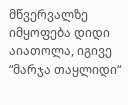მწვერვალზე იმყოფება დიდი აიათოლა, იგივე “მარჯა თაყლიდი“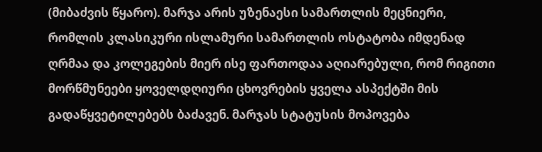(მიბაძვის წყარო). მარჯა არის უზენაესი სამართლის მეცნიერი, რომლის კლასიკური ისლამური სამართლის ოსტატობა იმდენად ღრმაა და კოლეგების მიერ ისე ფართოდაა აღიარებული, რომ რიგითი მორწმუნეები ყოველდღიური ცხოვრების ყველა ასპექტში მის გადაწყვეტილებებს ბაძავენ. მარჯას სტატუსის მოპოვება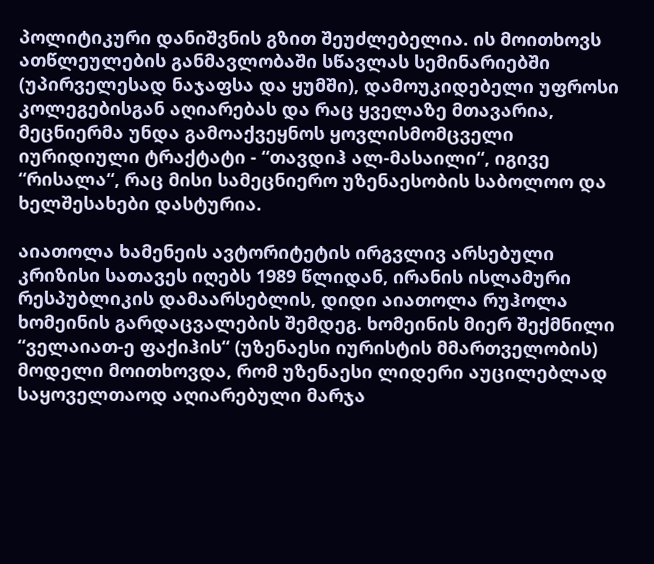პოლიტიკური დანიშვნის გზით შეუძლებელია. ის მოითხოვს ათწლეულების განმავლობაში სწავლას სემინარიებში (უპირველესად ნაჯაფსა და ყუმში), დამოუკიდებელი უფროსი კოლეგებისგან აღიარებას და რაც ყველაზე მთავარია, მეცნიერმა უნდა გამოაქვეყნოს ყოვლისმომცველი იურიდიული ტრაქტატი - “თავდიჰ ალ-მასაილი“, იგივე “რისალა“, რაც მისი სამეცნიერო უზენაესობის საბოლოო და ხელშესახები დასტურია.

აიათოლა ხამენეის ავტორიტეტის ირგვლივ არსებული კრიზისი სათავეს იღებს 1989 წლიდან, ირანის ისლამური რესპუბლიკის დამაარსებლის, დიდი აიათოლა რუჰოლა ხომეინის გარდაცვალების შემდეგ. ხომეინის მიერ შექმნილი “ველაიათ-ე ფაქიჰის“ (უზენაესი იურისტის მმართველობის) მოდელი მოითხოვდა, რომ უზენაესი ლიდერი აუცილებლად საყოველთაოდ აღიარებული მარჯა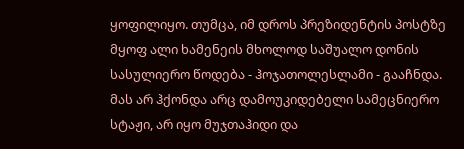ყოფილიყო. თუმცა, იმ დროს პრეზიდენტის პოსტზე მყოფ ალი ხამენეის მხოლოდ საშუალო დონის სასულიერო წოდება - ჰოჯათოლესლამი - გააჩნდა. მას არ ჰქონდა არც დამოუკიდებელი სამეცნიერო სტაჟი, არ იყო მუჯთაჰიდი და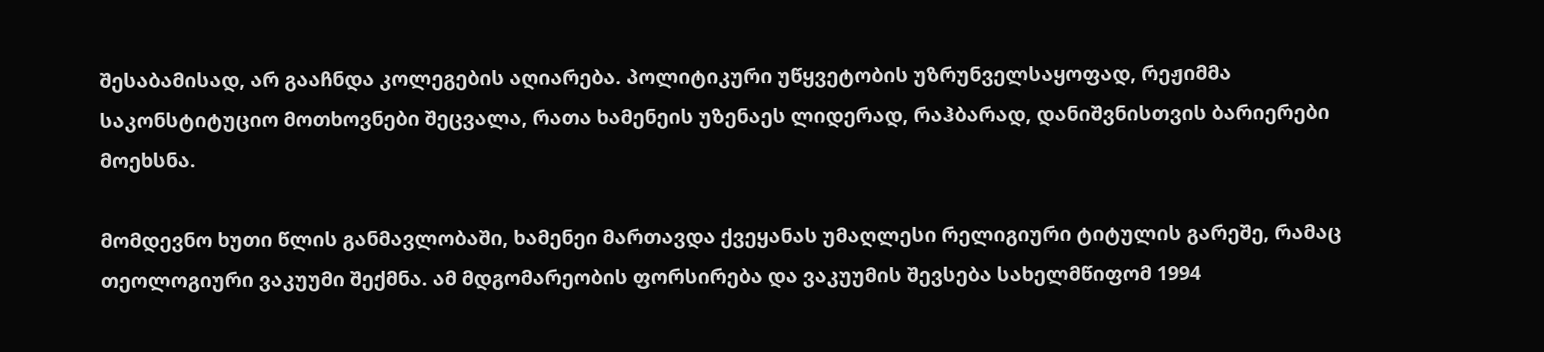შესაბამისად, არ გააჩნდა კოლეგების აღიარება. პოლიტიკური უწყვეტობის უზრუნველსაყოფად, რეჟიმმა საკონსტიტუციო მოთხოვნები შეცვალა, რათა ხამენეის უზენაეს ლიდერად, რაჰბარად, დანიშვნისთვის ბარიერები მოეხსნა.

მომდევნო ხუთი წლის განმავლობაში, ხამენეი მართავდა ქვეყანას უმაღლესი რელიგიური ტიტულის გარეშე, რამაც თეოლოგიური ვაკუუმი შექმნა. ამ მდგომარეობის ფორსირება და ვაკუუმის შევსება სახელმწიფომ 1994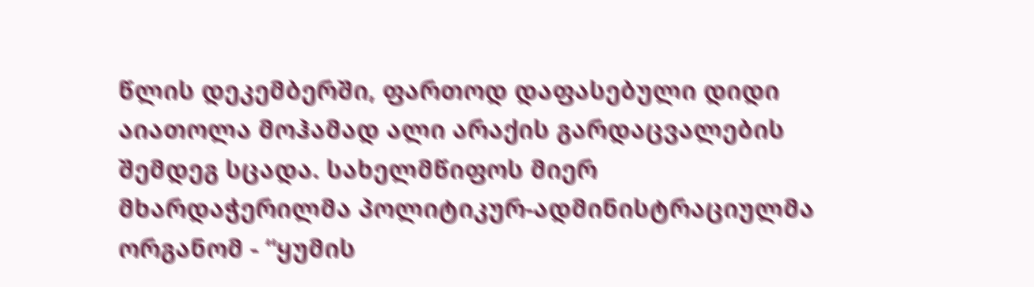წლის დეკემბერში, ფართოდ დაფასებული დიდი აიათოლა მოჰამად ალი არაქის გარდაცვალების შემდეგ სცადა. სახელმწიფოს მიერ მხარდაჭერილმა პოლიტიკურ-ადმინისტრაციულმა ორგანომ - “ყუმის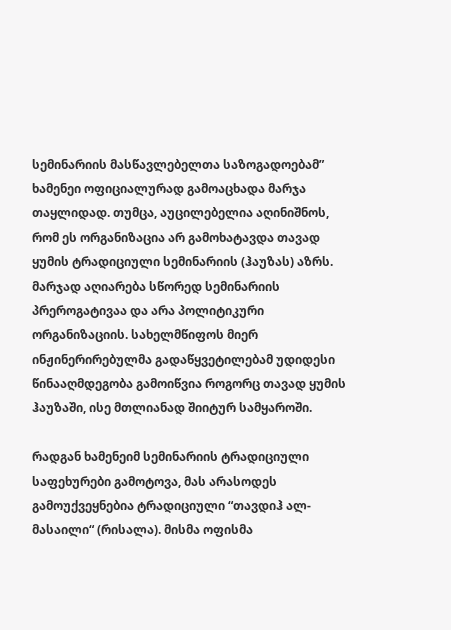სემინარიის მასწავლებელთა საზოგადოებამ” ხამენეი ოფიციალურად გამოაცხადა მარჯა თაყლიდად. თუმცა, აუცილებელია აღინიშნოს, რომ ეს ორგანიზაცია არ გამოხატავდა თავად ყუმის ტრადიციული სემინარიის (ჰაუზას) აზრს. მარჯად აღიარება სწორედ სემინარიის პრეროგატივაა და არა პოლიტიკური ორგანიზაციის. სახელმწიფოს მიერ ინჟინერირებულმა გადაწყვეტილებამ უდიდესი წინააღმდეგობა გამოიწვია როგორც თავად ყუმის ჰაუზაში, ისე მთლიანად შიიტურ სამყაროში.

რადგან ხამენეიმ სემინარიის ტრადიციული საფეხურები გამოტოვა, მას არასოდეს გამოუქვეყნებია ტრადიციული “თავდიჰ ალ-მასაილი“ (რისალა). მისმა ოფისმა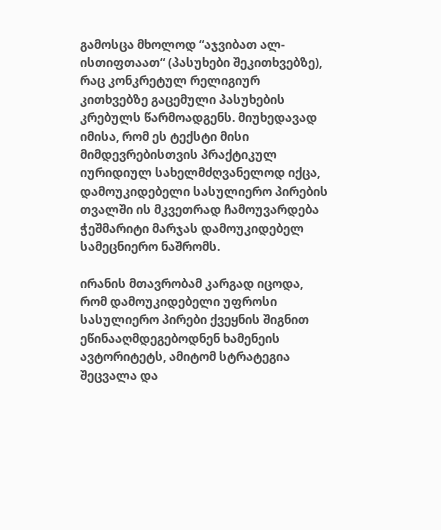გამოსცა მხოლოდ “აჯვიბათ ალ-ისთიფთაათ“ (პასუხები შეკითხვებზე), რაც კონკრეტულ რელიგიურ კითხვებზე გაცემული პასუხების კრებულს წარმოადგენს. მიუხედავად იმისა, რომ ეს ტექსტი მისი მიმდევრებისთვის პრაქტიკულ იურიდიულ სახელმძღვანელოდ იქცა, დამოუკიდებელი სასულიერო პირების თვალში ის მკვეთრად ჩამოუვარდება ჭეშმარიტი მარჯას დამოუკიდებელ სამეცნიერო ნაშრომს.

ირანის მთავრობამ კარგად იცოდა, რომ დამოუკიდებელი უფროსი სასულიერო პირები ქვეყნის შიგნით ეწინააღმდეგებოდნენ ხამენეის ავტორიტეტს, ამიტომ სტრატეგია შეცვალა და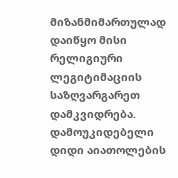მიზანმიმართულად დაიწყო მისი რელიგიური ლეგიტიმაციის საზღვარგარეთ დამკვიდრება. დამოუკიდებელი დიდი აიათოლების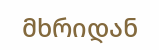მხრიდან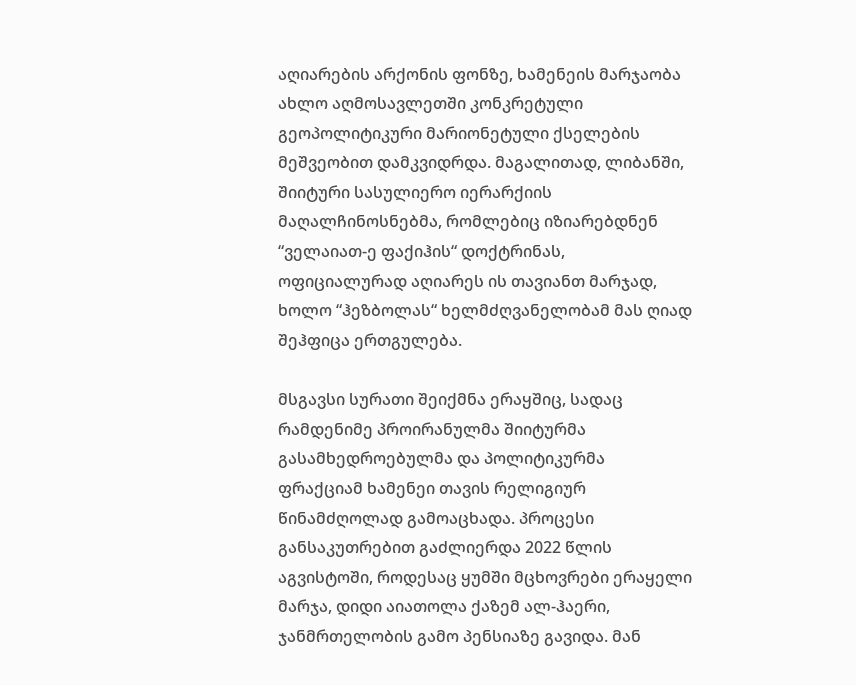აღიარების არქონის ფონზე, ხამენეის მარჯაობა ახლო აღმოსავლეთში კონკრეტული გეოპოლიტიკური მარიონეტული ქსელების მეშვეობით დამკვიდრდა. მაგალითად, ლიბანში, შიიტური სასულიერო იერარქიის მაღალჩინოსნებმა, რომლებიც იზიარებდნენ “ველაიათ-ე ფაქიჰის“ დოქტრინას, ოფიციალურად აღიარეს ის თავიანთ მარჯად, ხოლო “ჰეზბოლას“ ხელმძღვანელობამ მას ღიად შეჰფიცა ერთგულება.

მსგავსი სურათი შეიქმნა ერაყშიც, სადაც რამდენიმე პროირანულმა შიიტურმა გასამხედროებულმა და პოლიტიკურმა ფრაქციამ ხამენეი თავის რელიგიურ წინამძღოლად გამოაცხადა. პროცესი განსაკუთრებით გაძლიერდა 2022 წლის აგვისტოში, როდესაც ყუმში მცხოვრები ერაყელი მარჯა, დიდი აიათოლა ქაზემ ალ-ჰაერი, ჯანმრთელობის გამო პენსიაზე გავიდა. მან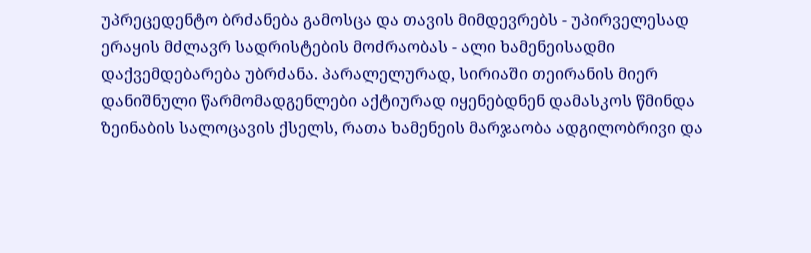უპრეცედენტო ბრძანება გამოსცა და თავის მიმდევრებს - უპირველესად ერაყის მძლავრ სადრისტების მოძრაობას - ალი ხამენეისადმი დაქვემდებარება უბრძანა. პარალელურად, სირიაში თეირანის მიერ დანიშნული წარმომადგენლები აქტიურად იყენებდნენ დამასკოს წმინდა ზეინაბის სალოცავის ქსელს, რათა ხამენეის მარჯაობა ადგილობრივი და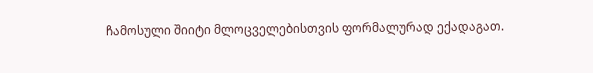ჩამოსული შიიტი მლოცველებისთვის ფორმალურად ექადაგათ.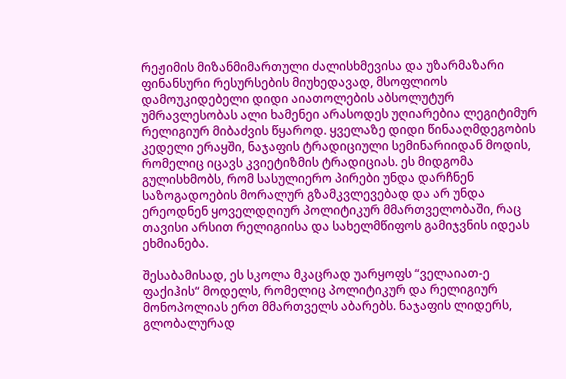რეჟიმის მიზანმიმართული ძალისხმევისა და უზარმაზარი ფინანსური რესურსების მიუხედავად, მსოფლიოს დამოუკიდებელი დიდი აიათოლების აბსოლუტურ უმრავლესობას ალი ხამენეი არასოდეს უღიარებია ლეგიტიმურ რელიგიურ მიბაძვის წყაროდ. ყველაზე დიდი წინააღმდეგობის კედელი ერაყში, ნაჯაფის ტრადიციული სემინარიიდან მოდის, რომელიც იცავს კვიეტიზმის ტრადიციას. ეს მიდგომა გულისხმობს, რომ სასულიერო პირები უნდა დარჩნენ საზოგადოების მორალურ გზამკვლევებად და არ უნდა ერეოდნენ ყოველდღიურ პოლიტიკურ მმართველობაში, რაც თავისი არსით რელიგიისა და სახელმწიფოს გამიჯვნის იდეას ეხმიანება.

შესაბამისად, ეს სკოლა მკაცრად უარყოფს “ველაიათ-ე ფაქიჰის“ მოდელს, რომელიც პოლიტიკურ და რელიგიურ მონოპოლიას ერთ მმართველს აბარებს. ნაჯაფის ლიდერს, გლობალურად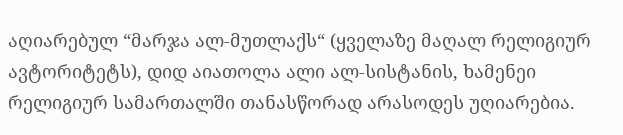აღიარებულ “მარჯა ალ-მუთლაქს“ (ყველაზე მაღალ რელიგიურ ავტორიტეტს), დიდ აიათოლა ალი ალ-სისტანის, ხამენეი რელიგიურ სამართალში თანასწორად არასოდეს უღიარებია.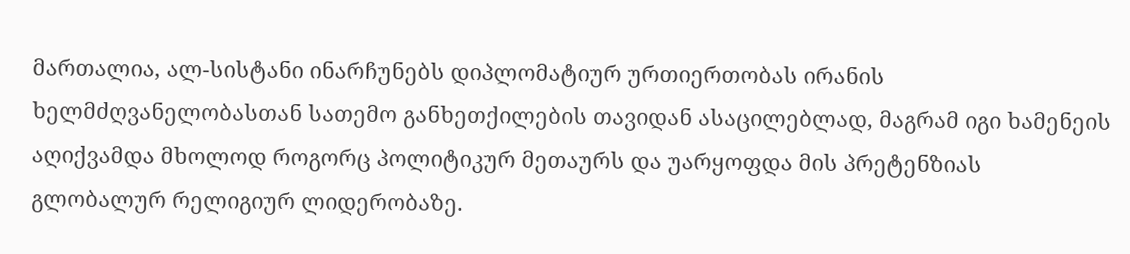მართალია, ალ-სისტანი ინარჩუნებს დიპლომატიურ ურთიერთობას ირანის ხელმძღვანელობასთან სათემო განხეთქილების თავიდან ასაცილებლად, მაგრამ იგი ხამენეის აღიქვამდა მხოლოდ როგორც პოლიტიკურ მეთაურს და უარყოფდა მის პრეტენზიას გლობალურ რელიგიურ ლიდერობაზე.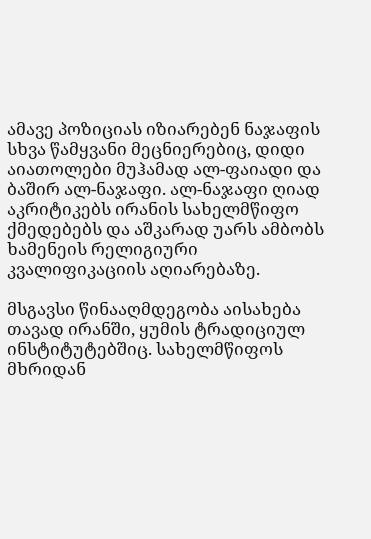ამავე პოზიციას იზიარებენ ნაჯაფის სხვა წამყვანი მეცნიერებიც, დიდი აიათოლები მუჰამად ალ-ფაიადი და ბაშირ ალ-ნაჯაფი. ალ-ნაჯაფი ღიად აკრიტიკებს ირანის სახელმწიფო ქმედებებს და აშკარად უარს ამბობს ხამენეის რელიგიური კვალიფიკაციის აღიარებაზე.

მსგავსი წინააღმდეგობა აისახება თავად ირანში, ყუმის ტრადიციულ ინსტიტუტებშიც. სახელმწიფოს მხრიდან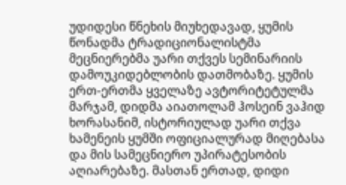უდიდესი წნეხის მიუხედავად, ყუმის წონადმა ტრადიციონალისტმა მეცნიერებმა უარი თქვეს სემინარიის დამოუკიდებლობის დათმობაზე. ყუმის ერთ-ერთმა ყველაზე ავტორიტეტულმა მარჯამ, დიდმა აიათოლამ ჰოსეინ ვაჰიდ ხორასანიმ, ისტორიულად უარი თქვა ხამენეის ყუმში ოფიციალურად მიღებასა და მის სამეცნიერო უპირატესობის აღიარებაზე. მასთან ერთად, დიდი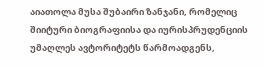აიათოლა მუსა შუბაირი ზანჯანი, რომელიც შიიტური ბიოგრაფიისა და იურისპრუდენციის უმაღლეს ავტორიტეტს წარმოადგენს,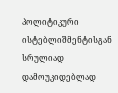პოლიტიკური ისტებლიშმენტისგან სრულიად დამოუკიდებლად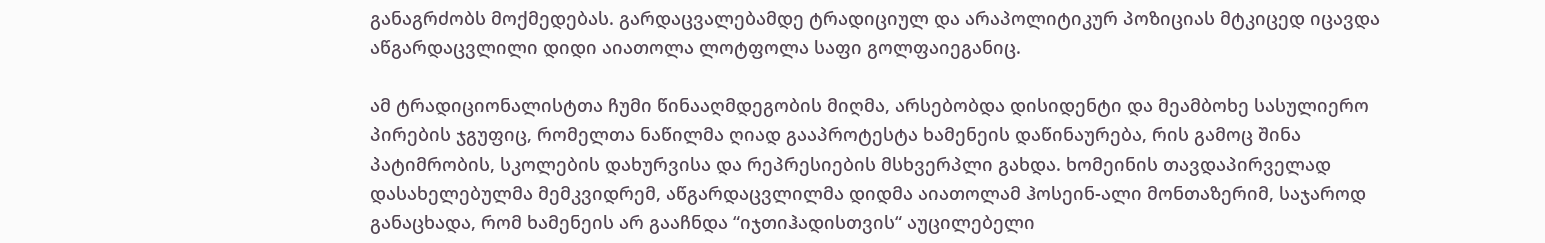განაგრძობს მოქმედებას. გარდაცვალებამდე ტრადიციულ და არაპოლიტიკურ პოზიციას მტკიცედ იცავდა აწგარდაცვლილი დიდი აიათოლა ლოტფოლა საფი გოლფაიეგანიც.

ამ ტრადიციონალისტთა ჩუმი წინააღმდეგობის მიღმა, არსებობდა დისიდენტი და მეამბოხე სასულიერო პირების ჯგუფიც, რომელთა ნაწილმა ღიად გააპროტესტა ხამენეის დაწინაურება, რის გამოც შინა პატიმრობის, სკოლების დახურვისა და რეპრესიების მსხვერპლი გახდა. ხომეინის თავდაპირველად დასახელებულმა მემკვიდრემ, აწგარდაცვლილმა დიდმა აიათოლამ ჰოსეინ-ალი მონთაზერიმ, საჯაროდ განაცხადა, რომ ხამენეის არ გააჩნდა “იჯთიჰადისთვის“ აუცილებელი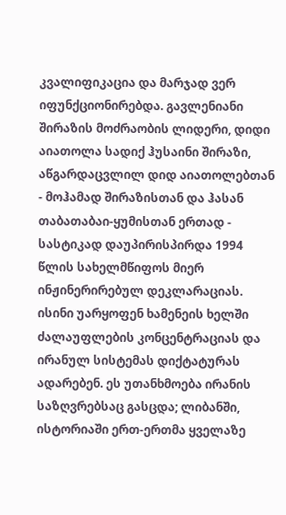კვალიფიკაცია და მარჯად ვერ იფუნქციონირებდა. გავლენიანი შირაზის მოძრაობის ლიდერი, დიდი აიათოლა სადიქ ჰუსაინი შირაზი, აწგარდაცვლილ დიდ აიათოლებთან - მოჰამად შირაზისთან და ჰასან თაბათაბაი-ყუმისთან ერთად - სასტიკად დაუპირისპირდა 1994 წლის სახელმწიფოს მიერ ინჟინერირებულ დეკლარაციას. ისინი უარყოფენ ხამენეის ხელში ძალაუფლების კონცენტრაციას და ირანულ სისტემას დიქტატურას ადარებენ. ეს უთანხმოება ირანის საზღვრებსაც გასცდა; ლიბანში, ისტორიაში ერთ-ერთმა ყველაზე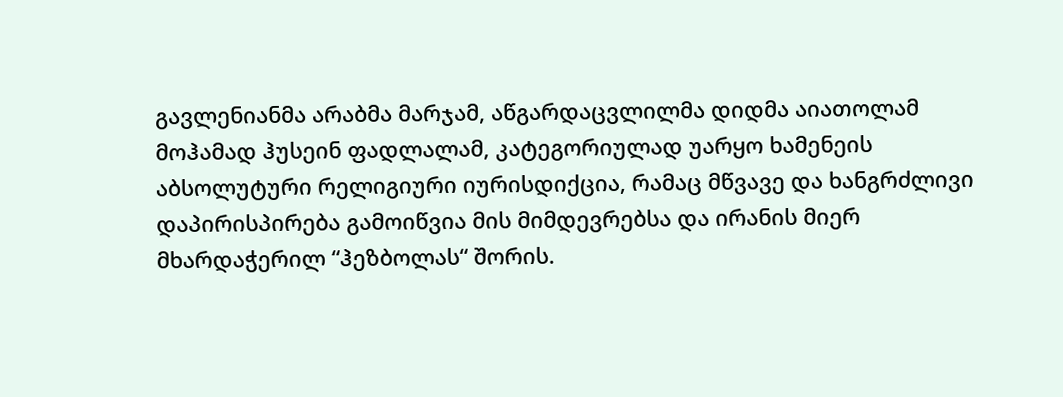გავლენიანმა არაბმა მარჯამ, აწგარდაცვლილმა დიდმა აიათოლამ მოჰამად ჰუსეინ ფადლალამ, კატეგორიულად უარყო ხამენეის აბსოლუტური რელიგიური იურისდიქცია, რამაც მწვავე და ხანგრძლივი დაპირისპირება გამოიწვია მის მიმდევრებსა და ირანის მიერ მხარდაჭერილ “ჰეზბოლას“ შორის.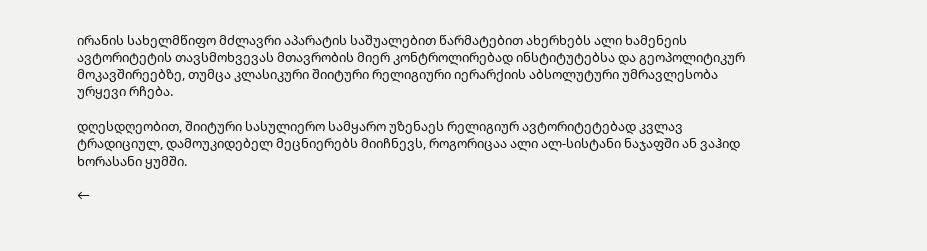ირანის სახელმწიფო მძლავრი აპარატის საშუალებით წარმატებით ახერხებს ალი ხამენეის ავტორიტეტის თავსმოხვევას მთავრობის მიერ კონტროლირებად ინსტიტუტებსა და გეოპოლიტიკურ მოკავშირეებზე, თუმცა კლასიკური შიიტური რელიგიური იერარქიის აბსოლუტური უმრავლესობა ურყევი რჩება.

დღესდღეობით, შიიტური სასულიერო სამყარო უზენაეს რელიგიურ ავტორიტეტებად კვლავ ტრადიციულ, დამოუკიდებელ მეცნიერებს მიიჩნევს, როგორიცაა ალი ალ-სისტანი ნაჯაფში ან ვაჰიდ ხორასანი ყუმში.

←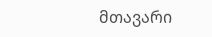მთავარი